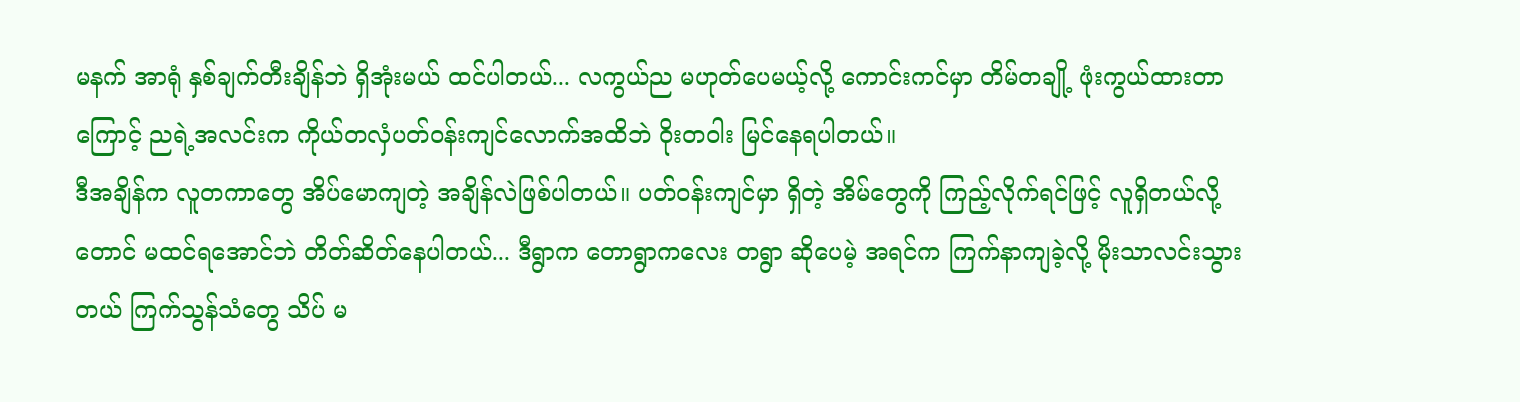မနက် အာရုံ နှစ်ချက်တီးချိန်ဘဲ ရှိအုံးမယ် ထင်ပါတယ်... လကွယ်ည မဟုတ်ပေမယ့်လို့ ကောင်းကင်မှာ တိမ်တချို့ ဖုံးကွယ်ထားတာကြောင့် ညရဲ့အလင်းက ကိုယ်တလှံပတ်ဝန်းကျင်လောက်အထိဘဲ ဝိုးတဝါး မြင်နေရပါတယ်။
ဒီအချိန်က လူတကာတွေ အိပ်မောကျတဲ့ အချိန်လဲဖြစ်ပါတယ်။ ပတ်ဝန်းကျင်မှာ ရှိတဲ့ အိမ်တွေကို ကြည့်လိုက်ရင်ဖြင့် လူရှိတယ်လို့တောင် မထင်ရအောင်ဘဲ တိတ်ဆိတ်နေပါတယ်... ဒီရွာက တောရွာကလေး တရွာ ဆိုပေမဲ့ အရင်က ကြက်နာကျခဲ့လို့ မိုးသာလင်းသွားတယ် ကြက်သွန်သံတွေ သိပ် မ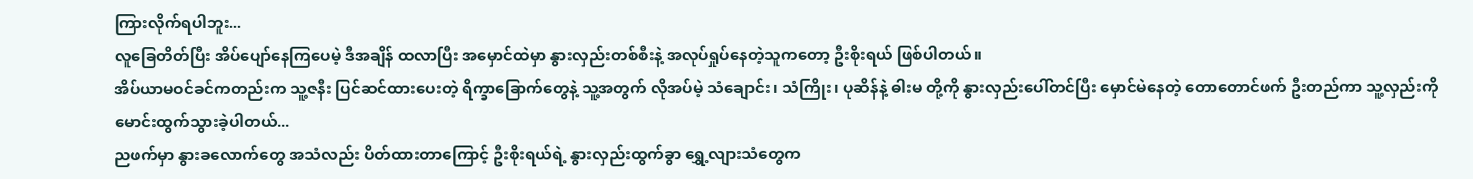ကြားလိုက်ရပါဘူး...
လူခြေတိတ်ပြီး အိပ်ပျော်နေကြပေမဲ့ ဒီအချိန် ထလာပြီး အမှောင်ထဲမှာ နွားလှည်းတစ်စီးနဲ့ အလုပ်ရှုပ်နေတဲ့သူကတော့ ဦးစိုးရယ် ဖြစ်ပါတယ်။
အိပ်ယာမဝင်ခင်ကတည်းက သူ့ဇနီး ပြင်ဆင်ထားပေးတဲ့ ရိက္ခာခြောက်တွေနဲ့ သူ့အတွက် လိုအပ်မဲ့ သံချောင်း၊ သံကြိုး၊ ပုဆိန်နဲ့ ဓါးမ တို့ကို နွားလှည်းပေါ်တင်ပြီး မှောင်မဲနေတဲ့ တောတောင်ဖက် ဦးတည်ကာ သူ့လှည်းကို မောင်းထွက်သွားခဲ့ပါတယ်...
ညဖက်မှာ နွားခလောက်တွေ အသံလည်း ပိတ်ထားတာကြောင့် ဦးစိုးရယ်ရဲ့ နွားလှည်းထွက်ခွာ ရွှေ့လျားသံတွေက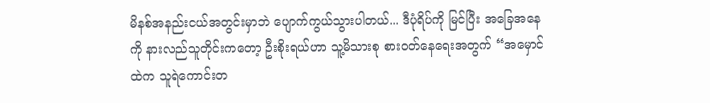မိနစ်အနည်းငယ်အတွင်းမှာဘဲ ပျောက်ကွယ်သွားပါတယ်... ဒီပုံရိပ်ကို မြင်ပြီး အခြေအနေကို နားလည်သူတိုင်းကတော့ ဦးစိုးရယ်ဟာ သူ့မိသားစု စားဝတ်နေရေးအတွက် “အမှောင်ထဲက သူရဲကောင်းတ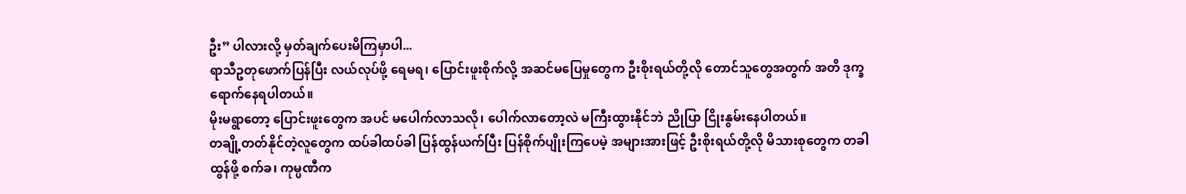ဦး” ပါလားလို့ မှတ်ချက်ပေးမိကြမှာပါ...
ရာသီဥတုဖောက်ပြန်ပြီး လယ်လုပ်ဖို့ ရေမရ၊ ပြောင်းဖူးစိုက်လို့ အဆင်မပြေမှုတွေက ဦးစိုးရယ်တို့လို တောင်သူတွေအတွက် အတိ ဒုက္ခရောက်နေရပါတယ်။
မိုးမရွာတော့ ပြောင်းဖူးတွေက အပင် မပေါက်လာသလို၊ ပေါက်လာတော့လဲ မကြီးထွားနိုင်ဘဲ ညိုပြာ ငြိုးနွမ်းနေပါတယ်။
တချို့တတ်နိုင်တဲ့လူတွေက ထပ်ခါထပ်ခါ ပြန်ထွန်ယက်ပြီး ပြန်စိုက်ပျိုးကြပေမဲ့ အများအားဖြင့် ဦးစိုးရယ်တို့လို မိသားစုတွေက တခါထွန်ဖို့ စက်ခ၊ ကုမ္ပဏီက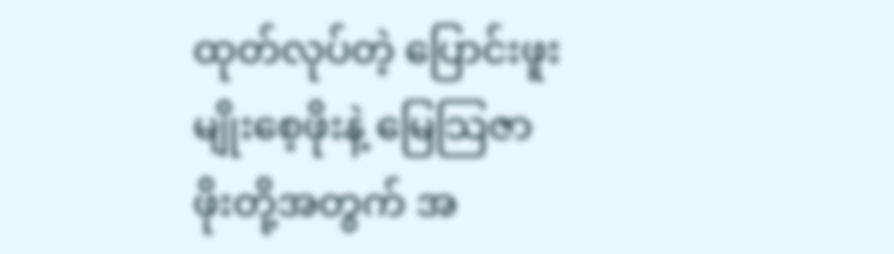ထုတ်လုပ်တဲ့ ပြောင်းဖူးမျိုးစေ့ဖိုးနဲ့ မြေသြဇာဖိုးတို့အတွက် အ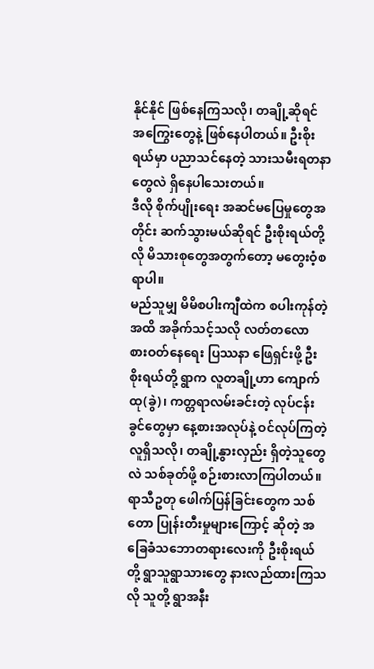နိုင်နိုင် ဖြစ်နေကြသလို၊ တချို့ဆိုရင် အကြွေးတွေနဲ့ ဖြစ်နေပါတယ်။ ဦးစိုးရယ်မှာ ပညာသင်နေတဲ့ သားသမီးရတနာတွေလဲ ရှိနေပါသေးတယ်။
ဒီလို စိုက်ပျိုးရေး အဆင်မပြေမှုတွေအတိုင်း ဆက်သွားမယ်ဆိုရင် ဦးစိုးရယ်တို့လို မိသားစုတွေအတွက်တော့ မတွေးဝံ့စရာပါ။
မည်သူမျှ မိမိစပါးကျီထဲက စပါးကုန်တဲ့အထိ အခိုက်သင့်သလို လတ်တလော စားဝတ်နေရေး ပြဿနာ ဖြေရှင်းဖို့ ဦးစိုးရယ်တို့ ရွာက လူတချို့ဟာ ကျောက်ထု(ခွဲ)၊ ကတ္တရာလမ်းခင်းတဲ့ လုပ်ငန်းခွင်တွေမှာ နေ့စားအလုပ်နဲ့ ဝင်လုပ်ကြတဲ့လူရှိသလို၊ တချို့နွားလှည်း ရှိတဲ့သူတွေလဲ သစ်ခုတ်ဖို့ စဉ်းစားလာကြပါတယ်။
ရာသီဥတု ဖေါက်ပြန်ခြင်းတွေက သစ်တော ပြုန်းတီးမှုများကြောင့် ဆိုတဲ့ အခြေခံသဘောတရားလေးကို ဦးစိုးရယ်တို့ ရွာသူရွာသားတွေ နားလည်ထားကြသလို သူတို့ ရွာအနီး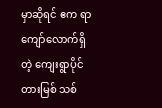မှာဆိုရင် ဧက ရာကျော်လောက်ရှိတဲ့ ကျေးရွာပိုင် တားမြစ် သစ်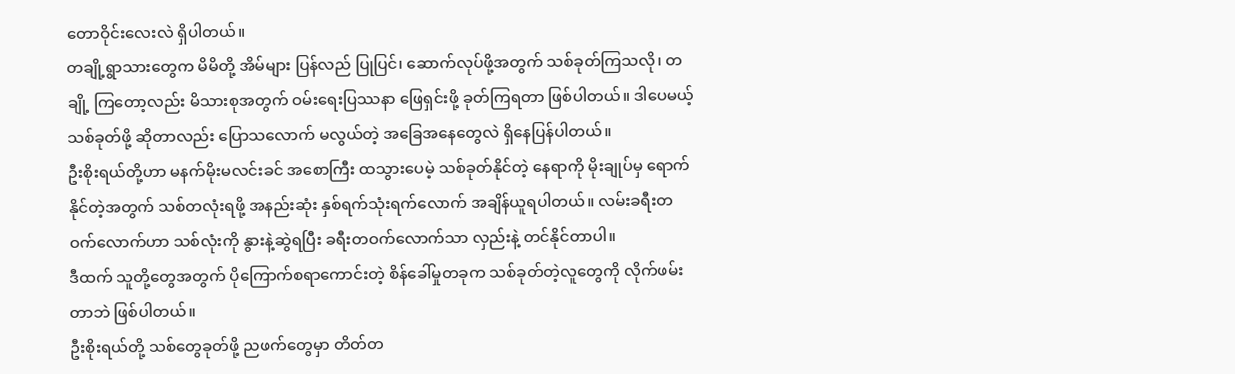တောဝိုင်းလေးလဲ ရှိပါတယ်။
တချို့ရွာသားတွေက မိမိတို့ အိမ်များ ပြန်လည် ပြုပြင်၊ ဆောက်လုပ်ဖို့အတွက် သစ်ခုတ်ကြသလို၊ တချို့ ကြတော့လည်း မိသားစုအတွက် ဝမ်းရေးပြဿနာ ဖြေရှင်းဖို့ ခုတ်ကြရတာ ဖြစ်ပါတယ်။ ဒါပေမယ့် သစ်ခုတ်ဖို့ ဆိုတာလည်း ပြောသလောက် မလွယ်တဲ့ အခြေအနေတွေလဲ ရှိနေပြန်ပါတယ်။
ဦးစိုးရယ်တို့ဟာ မနက်မိုးမလင်းခင် အစောကြီး ထသွားပေမဲ့ သစ်ခုတ်နိုင်တဲ့ နေရာကို မိုးချုပ်မှ ရောက်နိုင်တဲ့အတွက် သစ်တလုံးရဖို့ အနည်းဆုံး နှစ်ရက်သုံးရက်လောက် အချိန်ယူရပါတယ်။ လမ်းခရီးတဝက်လောက်ဟာ သစ်လုံးကို နွားနဲ့ဆွဲရပြီး ခရီးတဝက်လောက်သာ လှည်းနဲ့ တင်နိုင်တာပါ။
ဒီထက် သူတို့တွေအတွက် ပိုကြောက်စရာကောင်းတဲ့ စိန်ခေါ်မှုတခုက သစ်ခုတ်တဲ့လူတွေကို လိုက်ဖမ်းတာဘဲ ဖြစ်ပါတယ်။
ဦးစိုးရယ်တို့ သစ်တွေခုတ်ဖို့ ညဖက်တွေမှာ တိတ်တ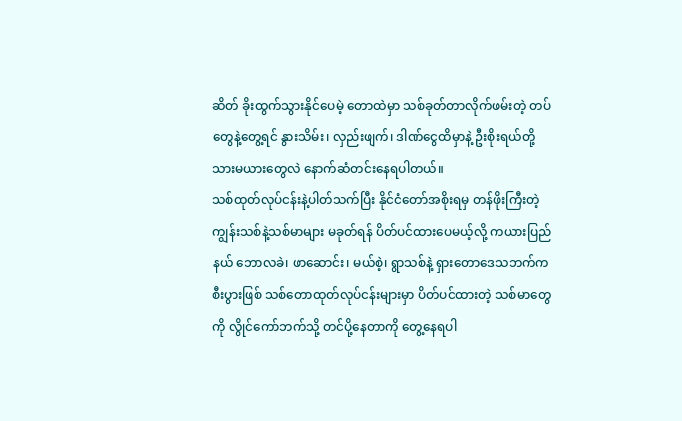ဆိတ် ခိုးထွက်သွားနိုင်ပေမဲ့ တောထဲမှာ သစ်ခုတ်တာလိုက်ဖမ်းတဲ့ တပ်တွေနဲ့တွေ့ရင် နွားသိမ်း၊ လှည်းဖျက်၊ ဒါဏ်ငွေထိမှာနဲ့ ဦးစိုးရယ်တို့ သားမယားတွေလဲ နောက်ဆံတင်းနေရပါတယ်။
သစ်ထုတ်လုပ်ငန်းနဲ့ပါတ်သက်ပြီး နိုင်ငံတော်အစိုးရမှ တန်ဖိုးကြီးတဲ့ ကျွန်းသစ်နဲ့သစ်မာများ မခုတ်ရန် ပိတ်ပင်ထားပေမယ့်လို့ ကယားပြည်နယ် ဘောလခဲ၊ ဖာဆောင်း၊ မယ်စဲ့၊ ရွာသစ်နဲ့ ရှားတောဒေသဘက်က စီးပွားဖြစ် သစ်တောထုတ်လုပ်ငန်းများမှာ ပိတ်ပင်ထားတဲ့ သစ်မာတွေကို လွိုင်ကော်ဘက်သို့ တင်ပို့နေတာကို တွေ့နေရပါ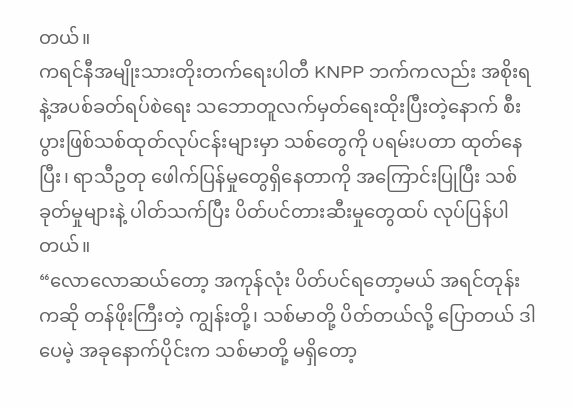တယ်။
ကရင်နီအမျိုးသားတိုးတက်ရေးပါတီ KNPP ဘက်ကလည်း အစိုးရနဲ့အပစ်ခတ်ရပ်စဲရေး သဘောတူလက်မှတ်ရေးထိုးပြီးတဲ့နောက် စီးပွားဖြစ်သစ်ထုတ်လုပ်ငန်းများမှာ သစ်တွေကို ပရမ်းပတာ ထုတ်နေပြီး၊ ရာသီဥတု ဖေါက်ပြန်မှုတွေရှိနေတာကို အကြောင်းပြုပြီး သစ်ခုတ်မှုများနဲ့ ပါတ်သက်ပြီး ပိတ်ပင်တားဆီးမှုတွေထပ် လုပ်ပြန်ပါတယ်။
“လောလောဆယ်တော့ အကုန်လုံး ပိတ်ပင်ရတော့မယ် အရင်တုန်းကဆို တန်ဖိုးကြီးတဲ့ ကျွန်းတို့၊ သစ်မာတို့ ပိတ်တယ်လို့ ပြောတယ် ဒါပေမဲ့ အခုနောက်ပိုင်းက သစ်မာတို့ မရှိတော့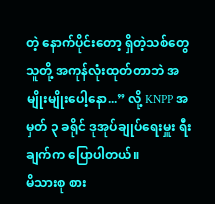တဲ့ နောက်ပိုင်းတော့ ရှိတဲ့သစ်တွေ သူတို့ အကုန်လုံးထုတ်တာဘဲ အမျိုးမျိုးပေါ့နော...” လို့ KNPP အမှတ် ၃ ခရိုင် ဒုအုပ်ချုပ်ရေးမှူး ရီးချက်က ပြောပါတယ်။
မိသားစု စား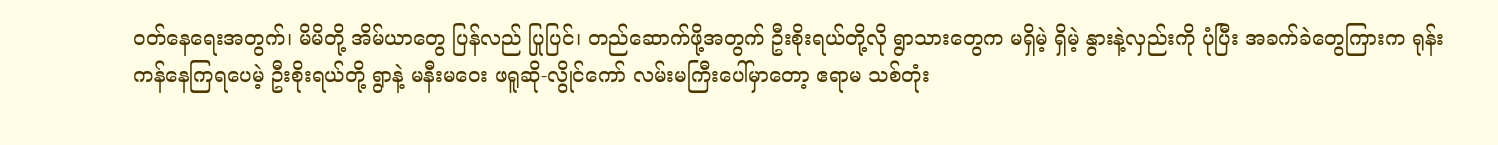ဝတ်နေရေးအတွက်၊ မိမိတို့ အိမ်ယာတွေ ပြန်လည် ပြုပြင်၊ တည်ဆောက်ဖို့အတွက် ဦးစိုးရယ်တို့လို ရွာသားတွေက မရှိမဲ့ ရှိမဲ့ နွားနဲ့လှည်းကို ပုံပြီး အခက်ခဲတွေကြားက ရုန်းကန်နေကြရပေမဲ့ ဦးစိုးရယ်တို့ ရွာနဲ့ မနီးမဝေး ဖရူဆို-လွိုင်ကော် လမ်းမကြီးပေါ်မှာတော့ ဧရာမ သစ်တုံး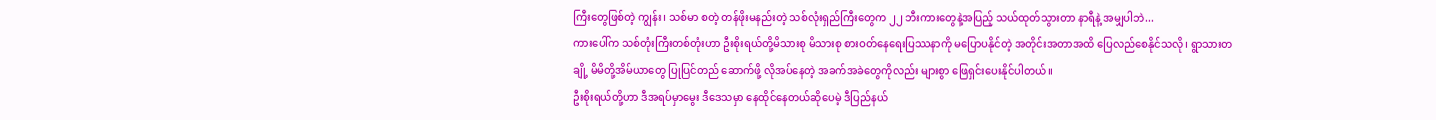ကြီးတွေဖြစ်တဲ့ ကျွန်း၊ သစ်မာ စတဲ့ တန်ဖိုးမနည်းတဲ့ သစ်လုံးရှည်ကြီးတွေက ၂၂ ဘီးကားတွေနဲ့အပြည့် သယ်ထုတ်သွားတာ နာရီနဲ့ အမျှပါဘဲ...
ကားပေါ်က သစ်တုံးကြီးတစ်တုံးဟာ ဦးစိုးရယ်တို့မိသားစု မိသားစု စားဝတ်နေရေးပြဿနာကို မပြောပနိုင်တဲ့ အတိုင်းအတာအထိ ပြေလည်စေနိုင်သလို၊ ရွာသားတချို့ မိမိတို့အိမ်ယာတွေ ပြုပြင်တည် ဆောက်ဖို့ လိုအပ်နေတဲ့ အခက်အခဲတွေကိုလည်း များစွာ ဖြေရှင်းပေးနိုင်ပါတယ်။
ဦးစိုးရယ်တို့ဟာ ဒီအရပ်မှာမွေး ဒီဒေသမှာ နေထိုင်နေတယ်ဆိုပေမဲ့ ဒီပြည်နယ်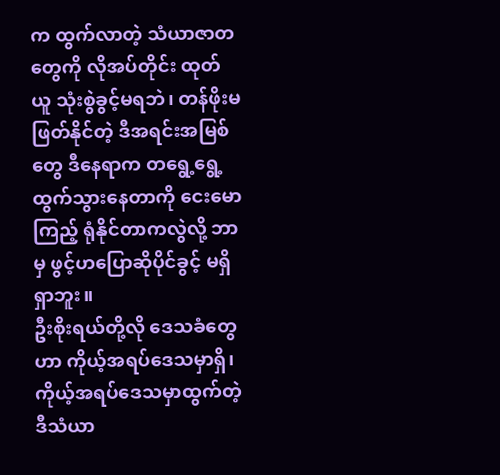က ထွက်လာတဲ့ သံယာဇာတတွေကို လိုအပ်တိုင်း ထုတ်ယူ သုံးစွဲခွင့်မရဘဲ၊ တန်ဖိုးမဖြတ်နိုင်တဲ့ ဒီအရင်းအမြစ်တွေ ဒီနေရာက တရွေ့ရွေ့ထွက်သွားနေတာကို ငေးမောကြည့် ရုံနိုင်တာကလွဲလို့ ဘာမှ ဖွင့်ဟပြောဆိုပိုင်ခွင့် မရှိရှာဘူး။
ဦးစိုးရယ်တို့လို ဒေသခံတွေဟာ ကိုယ့်အရပ်ဒေသမှာရှိ၊ ကိုယ့်အရပ်ဒေသမှာထွက်တဲ့ ဒီသံယာ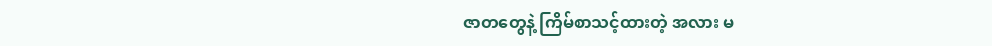ဇာတတွေနဲ့ ကြိမ်စာသင့်ထားတဲ့ အလား မ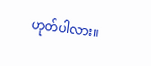ဟုတ်ပါလား။